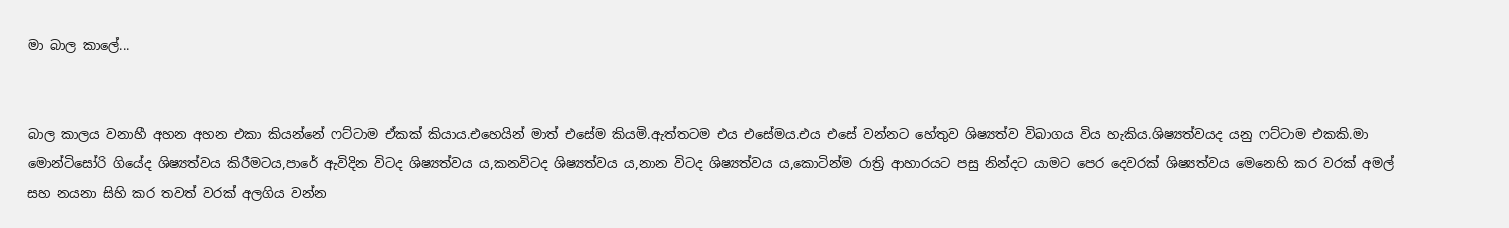මා බාල කාලේ...


බාල කාලය වනාහී අහන අහන එකා කියන්නේ ෆට්ටාම ඒකක්‌ කියාය.එහෙයින් මාත් එසේම කියමි.ඇත්තටම එය එසේමය.එය එසේ වන්නට හේතුව ශිෂ්‍යත්ව විබාගය විය හැකිය.ශිෂ්‍යත්වයද යනු ෆට්ටාම එකකි.මා මොන්ටිසෝරි ගියේද ශිෂ්‍යත්වය කිරී‍මටය,පාරේ ඇවිදින විටද ශිෂ්‍යත්වය ය,කනවිටද ශිෂ්‍යත්වය ය,නාන විටද ශිෂ්‍යත්වය ය,කොටින්ම රාත්‍රි ආහාරයට පසු නින්දට යාමට පෙර දෙවරක් ශිෂ්‍යත්වය මෙනෙහි කර වරක් අමල් සහ නයනා සිහි කර තවත් වරක් අලගිය වන්න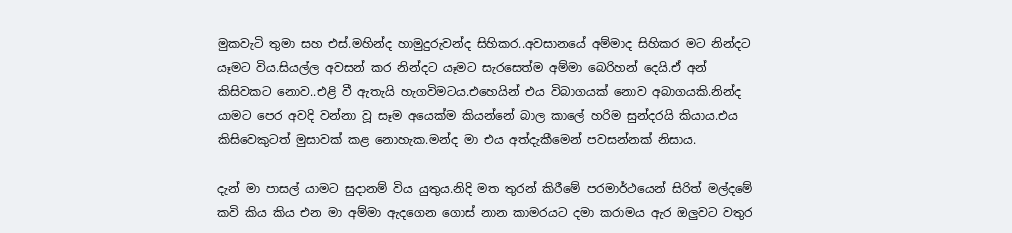මුකවැටි තුමා සහ එස්.මහින්ද හාමුදුරුවන්ද සිහිකර..අවසානයේ අම්මාද සිහිකර මට නින්දට යෑමට විය.සියල්ල අවසන් කර නින්දට යෑමට සැරසෙත්ම අම්මා බෙරිහන් දෙයි.ඒ අන් කිසිවකට නොව..එළි වී ඇතැයි හැගවිමටය.එහෙයින් එය විබාගයක්‌ නොව අබාගයකි.නින්ද යාමට පෙර අවදි වන්නා වූ සෑම අයෙක්ම කියන්නේ බාල කාලේ හරිම සුන්දරයි කියාය.එය කිසිවෙකුටත් මුසාවක් කළ නොහැක.මන්ද මා එය අත්දැකීමෙන් පවසන්නක් නිසාය.

දැන් මා පාසල් යාමට සුදානම් විය යුතුය.නිදි මත තුරන් කිරී‍මේ පරමාර්ථයෙන් සිරිත් මල්දමේ කවි කිය කිය එන මා අම්මා ඇදගෙන ගොස් නාන කාමරයට දමා කරාමය ඇර ඔලුවට වතුර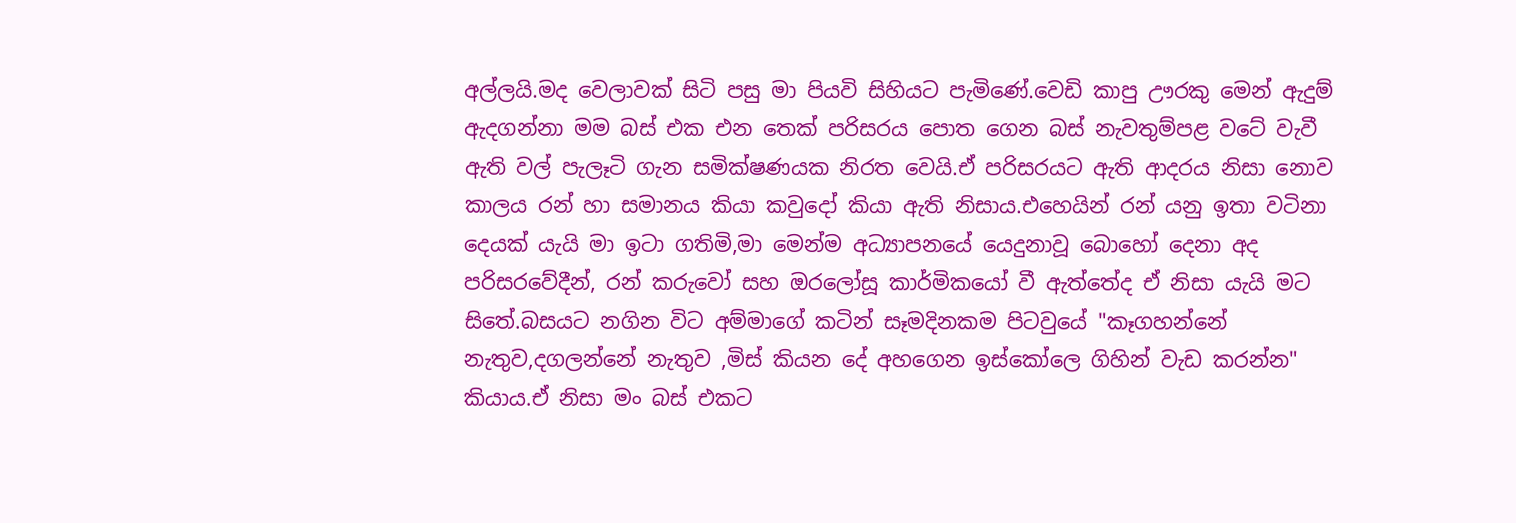අල්ලයි.මද වෙලාවක් සිටි පසු මා පියවි සිහියට පැමිණේ.වෙඩි කාපු ඌරකු මෙන් ඇදුම් ඇදගන්නා මම බස් එක එන තෙක් පරිසරය පොත ගෙන බස් නැවතුම්පළ වටේ වැවී ඇති වල් පැලෑටි ගැන සමික්ෂණයක නිරත වෙයි.ඒ පරිසරයට ඇති ආදරය නිසා නොව කාලය රන් හා සමානය කියා කවුදෝ කියා ඇති නිසාය.එහෙයින් රන් යනු ඉතා වටිනා දෙයක් යැයි මා ඉටා ගතිමි,මා මෙන්ම අධ්‍යාපනයේ යෙදුනාවූ බොහෝ දෙනා අද පරිසරවේදීන්, රන් කරුවෝ සහ ඔරලෝසූ කාර්මිකයෝ වී ඇත්තේද ඒ නිසා යැයි මට සිතේ.බසයට නගින විට අම්මාගේ කටින් සෑමදිනකම පිටවුයේ "කෑගහන්නේ නැතුව,දගලන්නේ නැතුව ,මිස් කියන දේ අහගෙන ඉස්කෝලෙ ගිහින් වැඩ කරන්න" කියාය.ඒ නිසා මං බස් එකට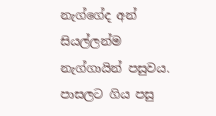නැග්ගේද අන් සියල්ලන්ම නැග්ගායින් පසුවය. පාසලට ගිය පසු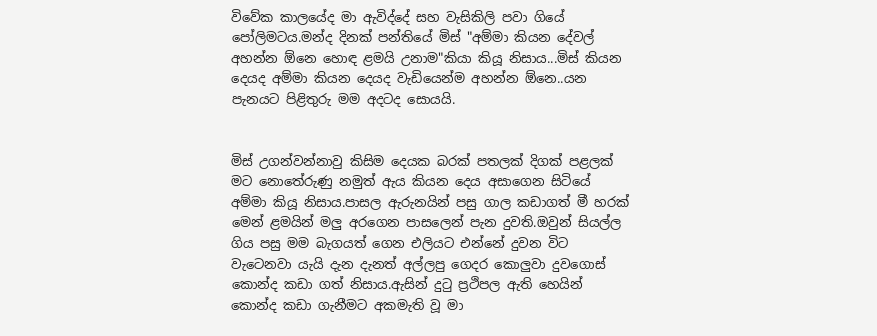විවේක කාලයේද මා ඇවිද්දේ සහ වැසිකිලි පවා ගියේ පෝලිමටය.මන්ද දිනක් පන්තියේ මිස් "අම්මා කියන දේවල් අහන්න ඕනෙ හොඳ ළමයි උනාම"කියා කියූ නිසාය...මිස් කියන දෙයද අම්මා කියන දෙයද වැඩියෙන්ම අහන්න ඕනෙ..යන පැනයට පිළිතුරු මම අදටද සොයයි.


මිස් උගන්වන්නාවු කිසිම දෙයක බරක් පතලක් දිගක් පළලක් මට නොතේරුණු නමුත් ඇය කියන දෙය අසාගෙන සිටියේ අම්මා කියූ නිසාය.පාසල ඇරුනයින් පසු ගාල කඩාගත් මී හරක් මෙන් ළමයින් මලු අරගෙන පාසලෙන් පැන දුවති.ඔවුන් සියල්ල ගිය පසු මම බැගයත් ගෙන එලියට එන්නේ දුවන විට වැටෙනවා යැයි දැන දැනත් අල්ලපු ගෙදර කොලුවා දුවගොස් කොන්ද කඩා ගත් නිසාය.ඇසින් දුටු ප්‍රථිපල ඇති හෙයින් කොන්ද කඩා ගැනීමට අකමැති වූ මා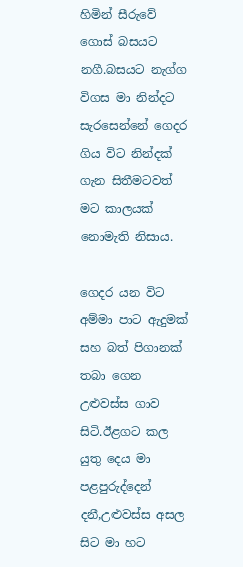හිමින් සීරුවේ ගොස් බසයට නගී.බසයට නැග්ග විගස මා නින්දට සැරසෙන්නේ ගෙදර ගිය විට නින්දක් ගැන සිතීමටවත් මට කාලයක් නොමැති නිසාය.

ගෙදර යන විට අම්මා පාට ඇදුමක් සහ බත් පිගානක් තබා ගෙන උළුවස්ස ගාව සිටි.ඊළගට කල යුතු දෙය මා පළපුරුද්දෙන් දනී,උළුවස්ස අසල සිට මා හට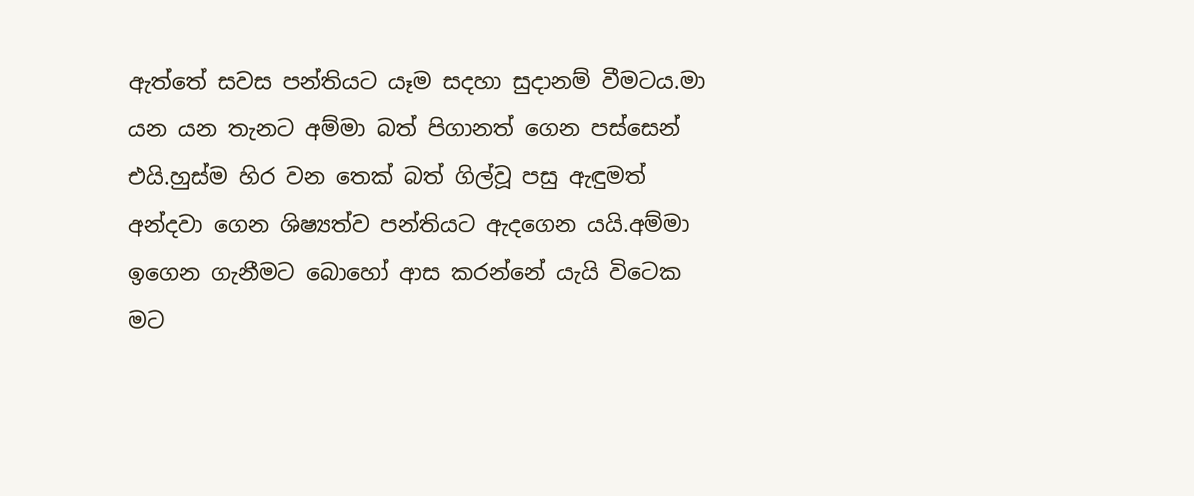ඇත්තේ සවස පන්තියට යෑම සදහා සුදානම් වීමටය.මා යන යන තැනට අම්මා බත් පිගානත් ගෙන පස්සෙන් එයි.හුස්ම හිර වන තෙක් බත් ගිල්වූ පසු ඇඳුමත් අන්දවා ගෙන ශිෂ්‍යත්ව පන්තියට ඇදගෙන යයි.අම්මා ඉගෙන ගැනීමට බොහෝ ආස කරන්නේ යැයි විටෙක මට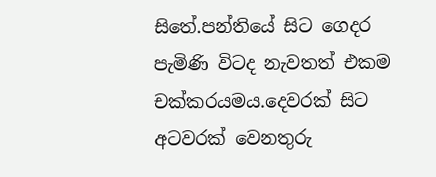සිතේ.පන්තියේ සිට ගෙදර පැමිණි විටද නැවතත් එකම චක්කරයමය.දෙවරක් සිට අටවරක් වෙනතුරු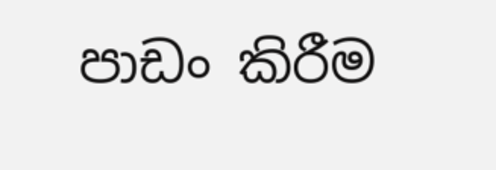පාඩං කිරීම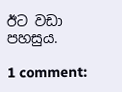ඊට වඩා පහසුය.

1 comment: